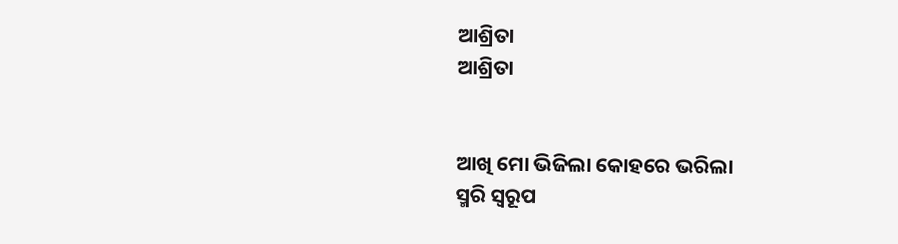ଆଶ୍ରିତା
ଆଶ୍ରିତା


ଆଖି ମୋ ଭିଜିଲା କୋହରେ ଭରିଲା
ସ୍ମରି ସ୍ୱରୂପ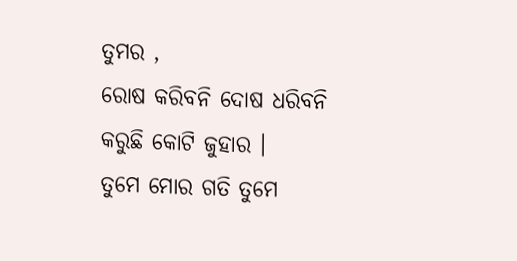ତୁମର ,
ରୋଷ କରିବନି ଦୋଷ ଧରିବନି
କରୁଛି କୋଟି ଜୁହାର ।
ତୁମେ ମୋର ଗତି ତୁମେ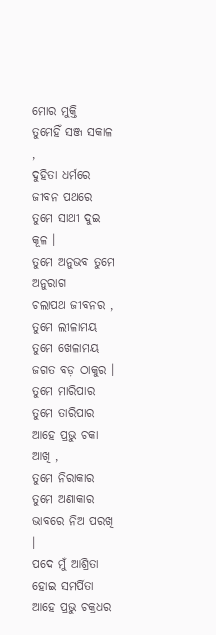ମୋର ମୁକ୍ତି
ତୁମେହିଁ ସଞ୍ଜ ସକାଳ ,
ଦୁହିତା ଧର୍ମରେ ଜୀବନ ପଥରେ
ତୁମେ ସାଥୀ ଦୁଇ କୂଳ ।
ତୁମେ ଅନୁଭବ ତୁମେ ଅନୁରାଗ
ଚଲାପଥ ଜୀବନର ,
ତୁମେ ଲୀଳାମୟ ତୁମେ ଖେଳାମୟ
ଜଗତ ବଡ଼ ଠାକୁର ।
ତୁମେ ମାରିପାର ତୁମେ ତାରିପାର
ଆହେ ପ୍ରଭୁ ଚକା ଆଖି ,
ତୁମେ ନିରାକାର ତୁମେ ଅଣାକାର
ଭାବରେ ନିଅ ପରଖି ।
ପଦେ ମୁଁ ଆଶ୍ରିତା ହୋଇ ସମର୍ପିତା
ଆହେ ପ୍ରଭୁ ଚକ୍ରଧର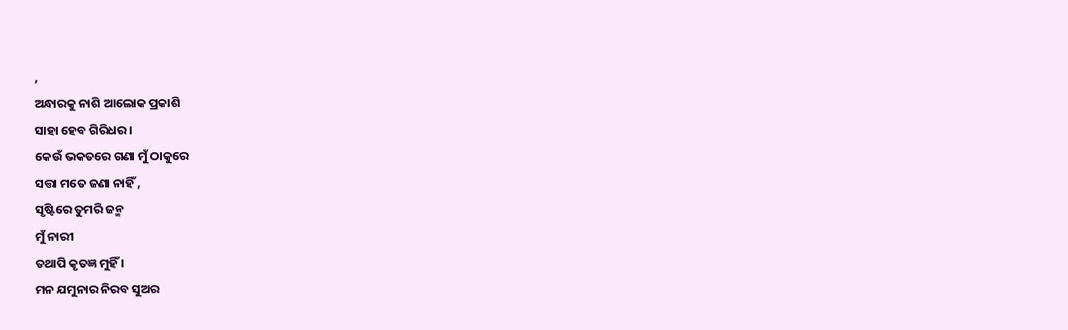,
ଅନ୍ଧାରକୁ ନାଶି ଆଲୋକ ପ୍ରକାଶି
ସାହା ହେବ ଗିରିଧର ।
କେଉଁ ଭକତରେ ଗଣା ମୁଁ ଠାକୁରେ
ସତ୍ତା ମତେ ଜଣା ନାହିଁ ,
ସୃଷ୍ଟିରେ ତୁମରି ଜନ୍ମ
ମୁଁ ନାରୀ
ତଥାପି କୃତଜ୍ଞ ମୁହିଁ ।
ମନ ଯମୁନାର ନିରବ ସୁଅର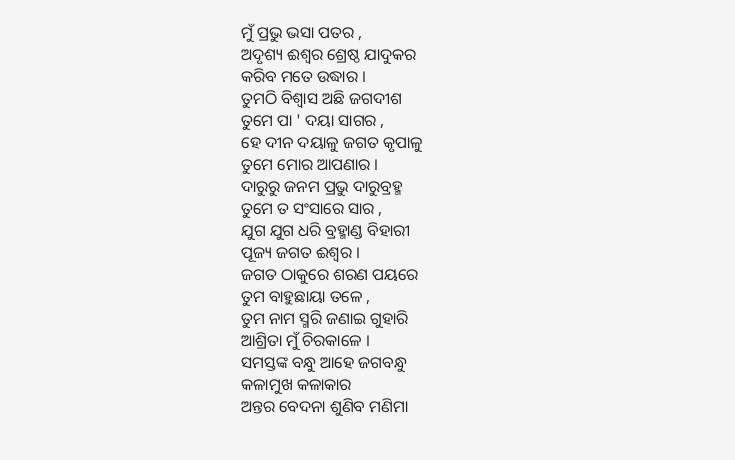ମୁଁ ପ୍ରଭୁ ଭସା ପତର ,
ଅଦୃଶ୍ୟ ଈଶ୍ୱର ଶ୍ରେଷ୍ଠ ଯାଦୁକର
କରିବ ମତେ ଉଦ୍ଧାର ।
ତୁମଠି ବିଶ୍ଵାସ ଅଛି ଜଗଦୀଶ
ତୁମେ ପା ' ଦୟା ସାଗର ,
ହେ ଦୀନ ଦୟାଳୁ ଜଗତ କୃପାଳୁ
ତୁମେ ମୋର ଆପଣାର ।
ଦାରୁରୁ ଜନମ ପ୍ରଭୁ ଦାରୁବ୍ରହ୍ମ
ତୁମେ ତ ସଂସାରେ ସାର ,
ଯୁଗ ଯୁଗ ଧରି ବ୍ରହ୍ମାଣ୍ଡ ବିହାରୀ
ପୂଜ୍ୟ ଜଗତ ଈଶ୍ୱର ।
ଜଗତ ଠାକୁରେ ଶରଣ ପୟରେ
ତୁମ ବାହୁଛାୟା ତଳେ ,
ତୁମ ନାମ ସ୍ମରି ଜଣାଇ ଗୁହାରି
ଆଶ୍ରିତା ମୁଁ ଚିରକାଳେ ।
ସମସ୍ତଙ୍କ ବନ୍ଧୁ ଆହେ ଜଗବନ୍ଧୁ
କଳାମୁଖ କଳାକାର
ଅନ୍ତର ବେଦନା ଶୁଣିବ ମଣିମା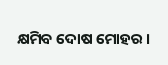କ୍ଷମିବ ଦୋଷ ମୋହର ।